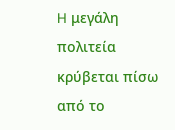H μεγάλη πολιτεία κρύβεται πίσω από το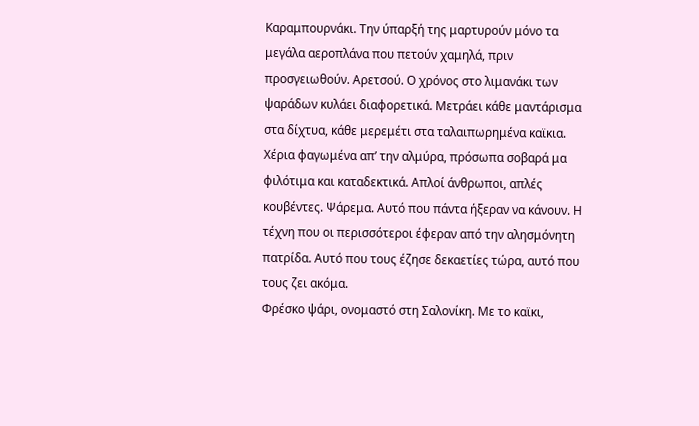Καραμπουρνάκι. Την ύπαρξή της μαρτυρούν μόνο τα μεγάλα αεροπλάνα που πετούν χαμηλά, πριν προσγειωθούν. Αρετσού. Ο χρόνος στο λιμανάκι των ψαράδων κυλάει διαφορετικά. Μετράει κάθε μαντάρισμα στα δίχτυα, κάθε μερεμέτι στα ταλαιπωρημένα καϊκια. Χέρια φαγωμένα απ’ την αλμύρα, πρόσωπα σοβαρά μα φιλότιμα και καταδεκτικά. Απλοί άνθρωποι, απλές κουβέντες. Ψάρεμα. Αυτό που πάντα ήξεραν να κάνουν. Η τέχνη που οι περισσότεροι έφεραν από την αλησμόνητη πατρίδα. Αυτό που τους έζησε δεκαετίες τώρα, αυτό που τους ζει ακόμα.
Φρέσκο ψάρι, ονομαστό στη Σαλονίκη. Με το καϊκι,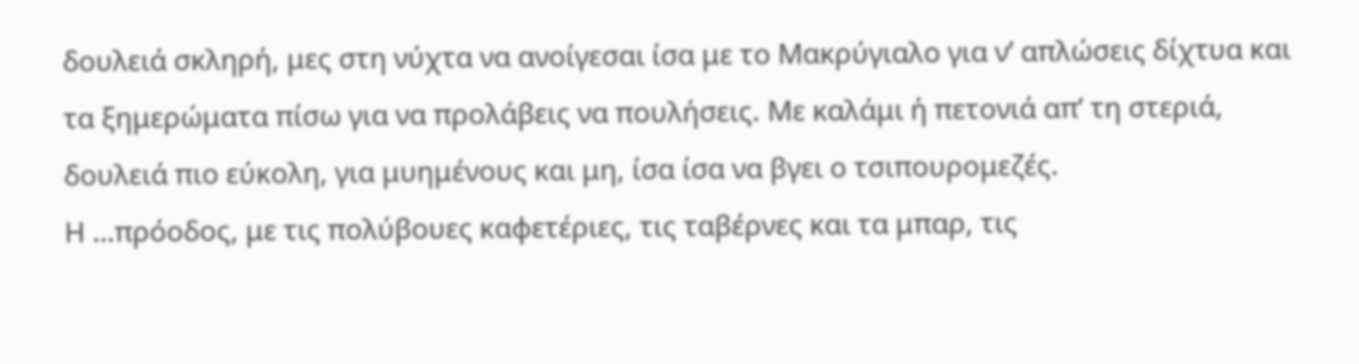δουλειά σκληρή, μες στη νύχτα να ανοίγεσαι ίσα με το Μακρύγιαλο για ν’ απλώσεις δίχτυα και τα ξημερώματα πίσω για να προλάβεις να πουλήσεις. Με καλάμι ή πετονιά απ’ τη στεριά, δουλειά πιο εύκολη, για μυημένους και μη, ίσα ίσα να βγει ο τσιπουρομεζές.
Η …πρόοδος, με τις πολύβουες καφετέριες, τις ταβέρνες και τα μπαρ, τις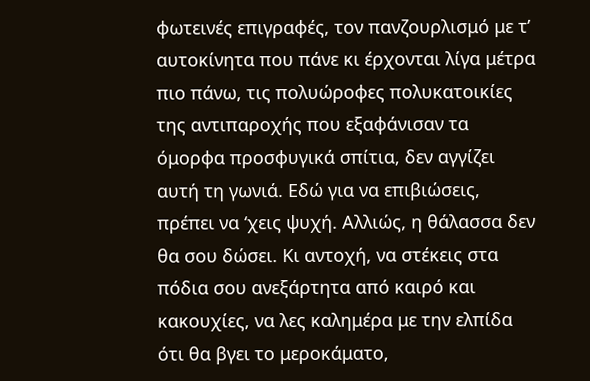φωτεινές επιγραφές, τον πανζουρλισμό με τ’ αυτοκίνητα που πάνε κι έρχονται λίγα μέτρα πιο πάνω, τις πολυώροφες πολυκατοικίες της αντιπαροχής που εξαφάνισαν τα όμορφα προσφυγικά σπίτια, δεν αγγίζει αυτή τη γωνιά. Εδώ για να επιβιώσεις, πρέπει να ‘χεις ψυχή. Αλλιώς, η θάλασσα δεν θα σου δώσει. Κι αντοχή, να στέκεις στα πόδια σου ανεξάρτητα από καιρό και κακουχίες, να λες καλημέρα με την ελπίδα ότι θα βγει το μεροκάματο,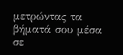μετρώντας τα βήματά σου μέσα σε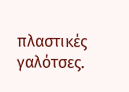πλαστικές γαλότσες.